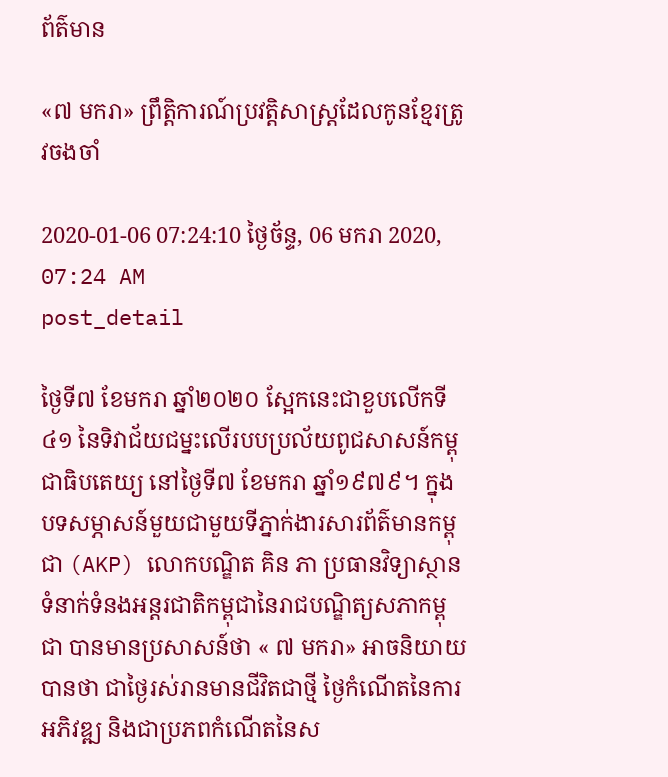ព័ត៌មាន

«៧ មករា» ព្រឹត្តិការណ៍ប្រវត្តិសាស្ត្រដែលកូនខ្មែរត្រូវចងចាំ

2020-01-06 07:24:10 ថ្ងៃច័ន្ទ, 06 មករា 2020, 07:24 AM
post_detail

ថ្ងៃទី៧ ខែមករា ឆ្នាំ២០២០ ស្អែកនេះជាខួបលើកទី៤១ នៃទិវាជ័យជម្នះលើរបបប្រល័យពូជសាសន៍កម្ពុជាធិបតេយ្យ នៅថ្ងៃទី៧ ខែមករា ឆ្នាំ១៩៧៩។ ក្នុងបទសម្ភាសន៍មួយជាមួយទីភ្នាក់ងារសារព័ត៌មានកម្ពុជា (AKP) លោកបណ្ឌិត គិន ភា ប្រធានវិទ្យាស្ថានទំនាក់ទំនងអន្តរជាតិកម្ពុជានៃរាជបណ្ឌិត្យសភាកម្ពុជា បានមានប្រសាសន៍ថា « ៧ មករា» អាចនិយាយបានថា ជាថ្ងៃរស់រានមានជីវិតជាថ្មី ថ្ងៃកំណើតនៃការអភិវឌ្ឍ និងជាប្រភពកំណើតនៃស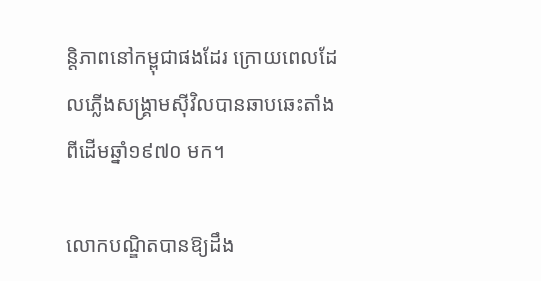ន្តិភាពនៅកម្ពុជាផងដែរ ក្រោយពេលដែលភ្លើងសង្រ្គាមស៊ីវិលបានឆាបឆេះតាំងពីដើមឆ្នាំ១៩៧០ មក។

លោកបណ្ឌិតបានឱ្យដឹង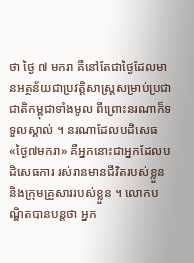ថា ថ្ងៃ ៧ មករា គឺនៅតែជាថ្ងៃដែលមានអត្ថន័យជាប្រវត្តិសាស្រ្តសម្រាប់ប្រជាជាតិកម្ពុជាទាំងមូល ពីព្រោះនរណាក៏ទទួលស្គាល់ ។ នរណាដែលបដិសេធ «ថ្ងៃ៧មករា» គឺអ្នកនោះជាអ្នកដែលបដិសេធការ រស់រានមានជីវិតរបស់ខ្លួននិងក្រុមគ្រួសាររបស់ខ្លួន ។ លោកបណ្ឌិតបានបន្តថា អ្នក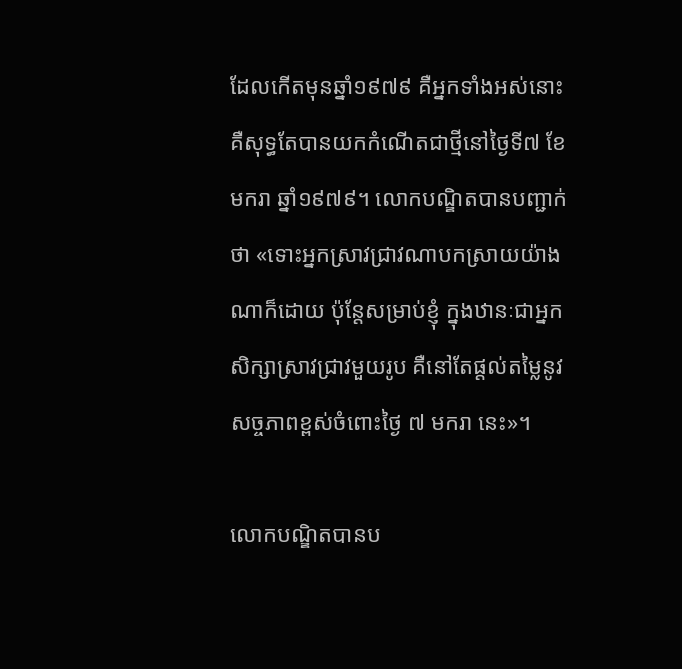ដែលកើតមុនឆ្នាំ១៩៧៩ គឺអ្នកទាំងអស់នោះ គឺសុទ្ធតែបានយកកំណើតជាថ្មីនៅថ្ងៃទី៧ ខែមករា ឆ្នាំ១៩៧៩។ លោកបណ្ឌិតបានបញ្ជាក់ថា «ទោះអ្នកសា្រវជ្រាវណាបកស្រាយយ៉ាងណាក៏ដោយ ប៉ុន្តែសម្រាប់ខ្ញុំ ក្នុងឋានៈជាអ្នកសិក្សាស្រាវជ្រាវមួយរូប គឺនៅតែផ្តល់តម្លៃនូវសច្ចភាពខ្ពស់ចំពោះថ្ងៃ ៧ មករា នេះ»។

លោកបណ្ឌិតបានប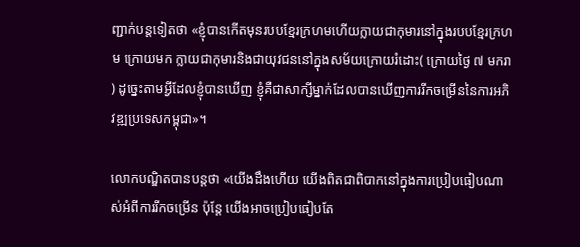ញ្ជាក់បន្តទៀតថា «ខ្ញុំបានកើតមុនរបបខ្មែរក្រហមហើយក្លាយជាកុមារនៅក្នុងរបបខ្មែរក្រហម ក្រោយមក ក្លាយជាកុមារនិងជាយុវជននៅក្នុងសម័យក្រោយរំដោះ( ក្រោយថ្ងៃ ៧ មករា ) ដូច្នេះតាមអ្វីដែលខ្ញុំបានឃើញ ខ្ញុំគឺជាសាក្សីម្នាក់ដែលបានឃើញការរីកចម្រើននៃការអភិវឌ្ឍប្រទេសកម្ពុជា»។

លោកបណ្ឌិតបានបន្តថា «យើងដឹងហើយ យើងពិតជាពិបាកនៅក្នុងការប្រៀបធៀបណាស់អំពីការរីកចម្រើន ប៉ុន្តែ យើងអាចប្រៀបធៀបតែ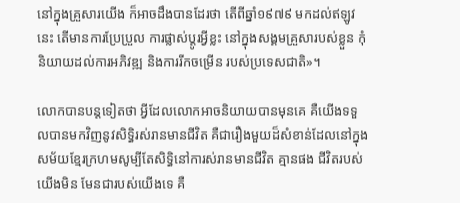នៅក្នុងគ្រួសារយើង ក៏អាចដឹងបានដែរថា តើពីឆ្នាំ១៩៧៩ មកដល់ឥឡូវនេះ តើមានការប្រែប្រួល ការផ្លាស់ប្តូរអ្វីខ្លះ នៅក្នុងសង្គមគ្រួសារបស់ខ្លួន កុំនិយាយដល់ការអភិវឌ្ឍ និងការរីកចម្រើន របស់ប្រទេសជាតិ»។

លោកបានបន្តទៀតថា អ្វីដែលលោកអាចនិយាយបានមុនគេ គឺយើងទទួលបានមកវិញនូវសិទ្ធិរស់រានមានជីវិត គឺជារឿងមួយដ៏សំខាន់ដែលនៅក្នុងសម័យខ្មែរក្រហមសូម្បីតែសិទ្ធិនៅការស់រានមានជីវិត គ្មានផង ជីវិតរបស់យើងមិន មែនជារបស់យើងទេ គឺ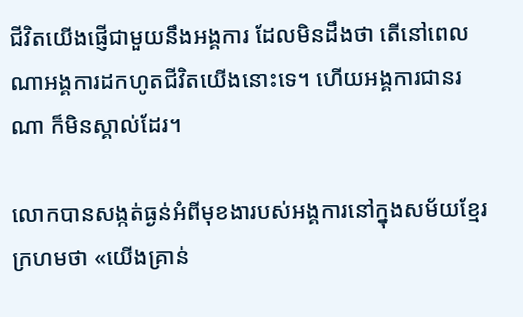ជីវិតយើងផ្ញើជាមួយនឹងអង្គការ ដែលមិនដឹងថា តើនៅពេលណាអង្គការដកហូតជីវិតយើងនោះទេ។ ហើយអង្គការជានរណា ក៏មិនស្គាល់ដែរ។

លោកបានសង្កត់ធ្ងន់អំពីមុខងារបស់អង្គការនៅក្នុងសម័យខ្មែរក្រហមថា «យើងគ្រាន់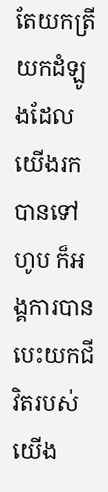តែយកត្រី យកដំឡូងដែលយើងរកបានទៅហូប ក៏អង្គការបានបេះយកជីវិតរបស់យើង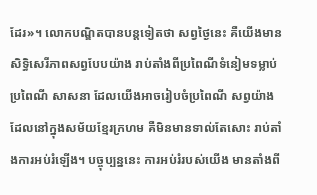ដែរ»។ លោកបណ្ឌិតបានបន្តទៀតថា សព្វថ្ងៃនេះ គឺយើងមានសិទ្ធិសេរីភាពសព្វបែបយ៉ាង រាប់តាំងពីប្រពៃណីទំនៀមទម្លាប់ ប្រពៃណី សាសនា ដែលយើងអាចរៀបចំប្រពៃណី សព្វយ៉ាងដែលនៅក្នុងសម័យខ្មែរក្រហម គឺមិនមានទាល់តែសោះ រាប់តាំងការអប់រំឡើង។ បច្ចុប្បន្ននេះ ការអប់រំរបស់យើង មានតាំងពី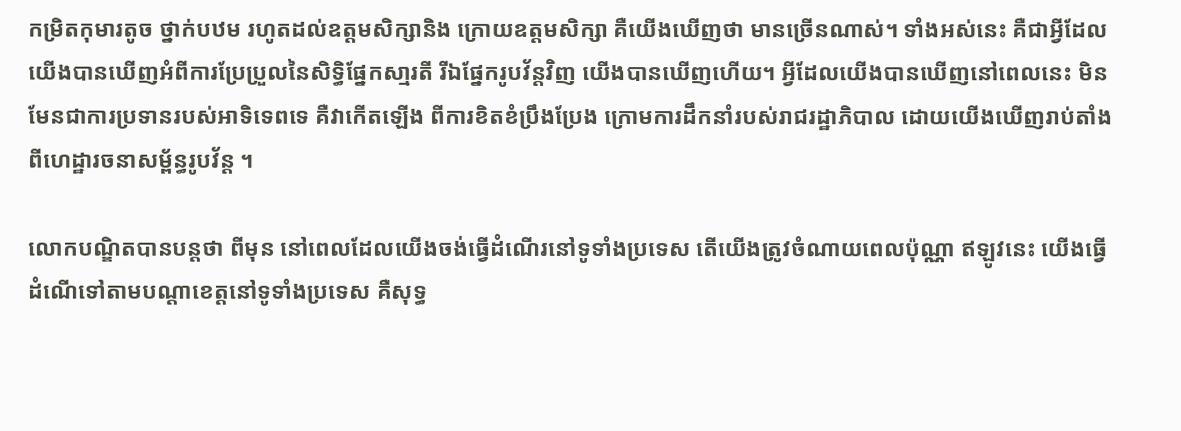កម្រិតកុមារតូច ថ្នាក់បឋម រហូតដល់ឧត្តមសិក្សានិង ក្រោយឧត្តមសិក្សា គឺយើងឃើញថា មានច្រើនណាស់។ ទាំងអស់នេះ គឺជាអ្វីដែលយើងបានឃើញអំពីការប្រែប្រួលនៃសិទ្ធិផ្នែកសា្មរតី រីឯផ្នែករូបវ័ន្តវិញ យើងបានឃើញហើយ។ អ្វីដែលយើងបានឃើញនៅពេលនេះ មិនមែនជាការប្រទានរបស់អាទិទេពទេ គឺវាកើតឡើង ពីការខិតខំប្រឹងប្រែង ក្រោមការដឹកនាំរបស់រាជរដ្ឋាភិបាល ដោយយើងឃើញរាប់តាំងពីហេដ្ឋារចនាសម្ព័ន្ធរូបវ័ន្ត ។

លោកបណ្ឌិតបានបន្តថា ពីមុន នៅពេលដែលយើងចង់ធ្វើដំណើរនៅទូទាំងប្រទេស តើយើងត្រូវចំណាយពេលប៉ុណ្ណា ឥឡូវនេះ យើងធ្វើដំណើទៅតាមបណ្តាខេត្តនៅទូទាំងប្រទេស គឺសុទ្ធ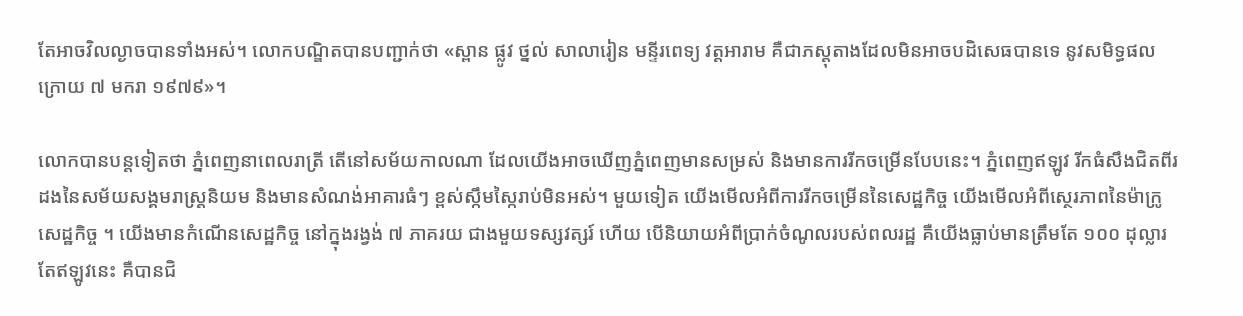តែអាចវិលល្ងាចបានទាំងអស់។ លោកបណ្ឌិតបានបញ្ជាក់ថា «ស្ពាន ផ្លូវ ថ្នល់ សាលារៀន មន្ទីរពេទ្យ វត្តអារាម គឺជាភស្តុតាងដែលមិនអាចបដិសេធបានទេ នូវសមិទ្ធផលក្រោយ ៧ មករា ១៩៧៩»។

លោកបានបន្តទៀតថា ភ្នំពេញនាពេលរាត្រី តើនៅសម័យកាលណា ដែលយើងអាចឃើញភ្នំពេញមានសម្រស់ និងមានការរីកចម្រើនបែបនេះ។ ភ្នំពេញឥឡូវ រីកធំសឹងជិតពីរដងនៃសម័យសង្គមរាស្ត្រនិយម និងមានសំណង់អាគារធំៗ ខ្ពស់ស្កឹមស្កៃរាប់មិនអស់។ មួយទៀត យើងមើលអំពីការរីកចម្រើននៃសេដ្ឋកិច្ច យើងមើលអំពីស្ថេរភាពនៃម៉ាក្រូសេដ្ឋកិច្ច ។ យើងមានកំណើនសេដ្ឋកិច្ច នៅក្នុងរង្វង់ ៧ ភាគរយ ជាងមួយទស្សវត្សរ៍ ហើយ បើនិយាយអំពីប្រាក់ចំណូលរបស់ពលរដ្ឋ គឺយើងធ្លាប់មានត្រឹមតែ ១០០ ដុល្លារ តែឥឡូវនេះ គឺបានជិ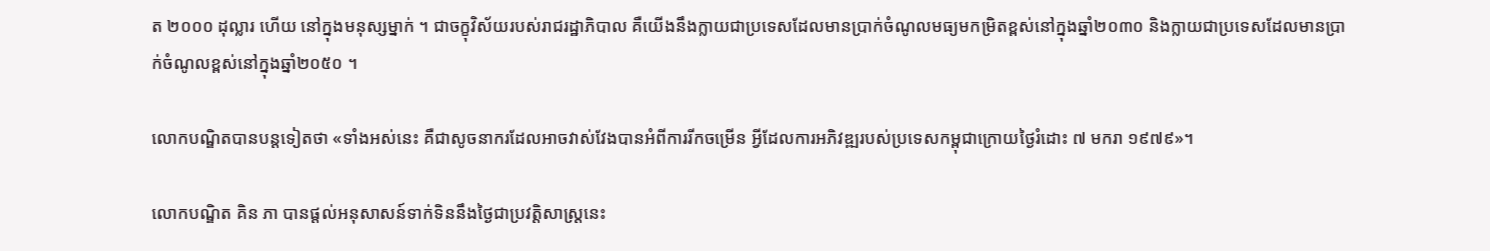ត ២០០០ ដុល្លារ ហើយ នៅក្នុងមនុស្សម្នាក់ ។ ជាចក្ខុវិស័យរបស់រាជរដ្ឋាភិបាល គឺយើងនឹងក្លាយជាប្រទេសដែលមានប្រាក់ចំណូលមធ្យមកម្រិតខ្ពស់នៅក្នុងឆ្នាំ២០៣០ និងក្លាយជាប្រទេសដែលមានប្រាក់ចំណូលខ្ពស់នៅក្នុងឆ្នាំ២០៥០ ។

លោកបណ្ឌិតបានបន្តទៀតថា «ទាំងអស់នេះ គឺជាសូចនាករដែលអាចវាស់វែងបានអំពីការរីកចម្រើន អ្វីដែលការអភិវឌ្ឍរបស់ប្រទេសកម្ពុជាក្រោយថ្ងៃរំដោះ ៧ មករា ១៩៧៩»។

លោកបណ្ឌិត គិន ភា បានផ្តល់អនុសាសន៍ទាក់ទិននឹងថ្ងៃជាប្រវត្តិសាស្រ្តនេះ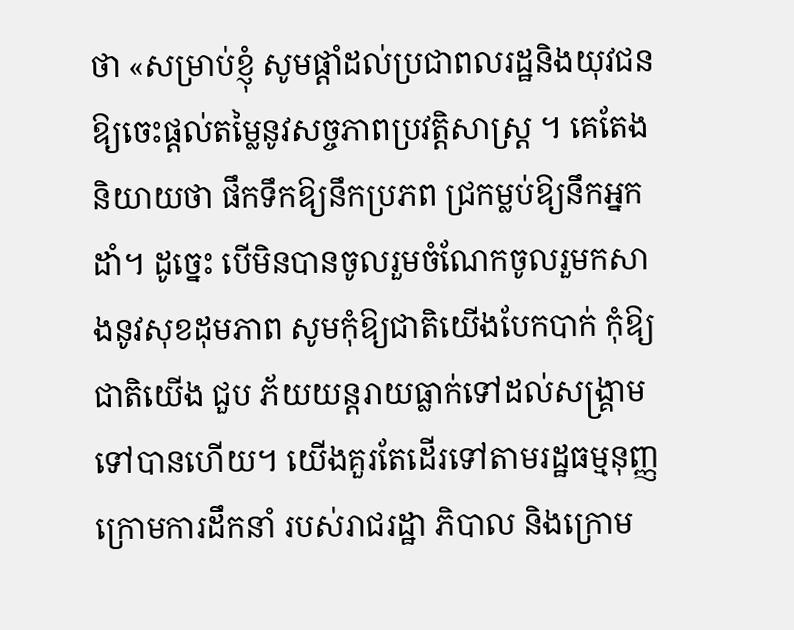ថា «សម្រាប់ខ្ញុំ សូមផ្តាំដល់ប្រជាពលរដ្ឋនិងយុវជន ឱ្យចេះផ្តល់តម្លៃនូវសច្ចភាពប្រវត្តិសាស្រ្ត ។ គេតែងនិយាយថា ផឹកទឹកឱ្យនឹកប្រភព ជ្រកម្លប់ឱ្យនឹកអ្នកដាំ។ ដូច្នេះ បើមិនបានចូលរួមចំណែកចូលរួមកសាងនូវសុខដុមភាព សូមកុំឱ្យជាតិយើងបែកបាក់ កុំឱ្យជាតិយើង ជួប ភ័យយន្តរាយធ្លាក់ទៅដល់សង្រ្គាមទៅបានហើយ។ យើងគួរតែដើរទៅតាមរដ្ឋធម្មនុញ្ញ ក្រោមការដឹកនាំ របស់រាជរដ្ឋា ភិបាល និងក្រោម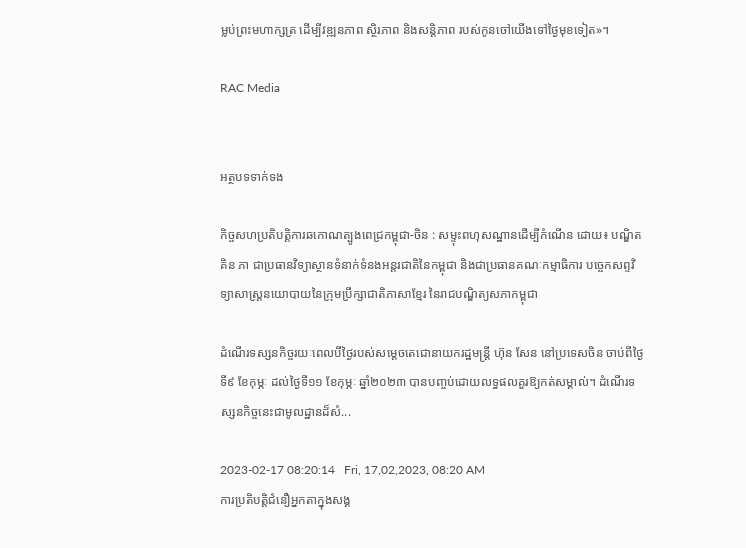ម្លប់ព្រះមហាក្សត្រ ដើម្បីវឌ្ឍនភាព ស្ថិរភាព និងសន្តិភាព របស់កូនចៅយើងទៅថ្ងៃមុខទៀត»។

RAC Media


អត្ថបទទាក់ទង

កិច្ចសហប្រតិបត្តិការឆកោណត្បូងពេជ្រកម្ពុជា-ចិន : សម្ទុះពហុសណ្ឋានដើម្បីកំណើន ដោយ៖ បណ្ឌិត គិន ភា ជាប្រធានវិទ្យាស្ថានទំនាក់ទំនងអន្តរជាតិនៃកម្ពុជា និងជាប្រធានគណៈកម្មាធិការ បច្ចេកសព្ទវិទ្យាសាស្ត្រនយោបាយនៃក្រុមប្រឹក្សាជាតិភាសាខ្មែរ នៃរាជបណ្ឌិត្យសភាកម្ពុជា

ដំណើរទស្សនកិច្ចរយៈពេលបីថ្ងៃរបស់សម្តេចតេជោនាយករដ្ឋមន្ត្រី ហ៊ុន សែន នៅប្រទេសចិន ចាប់ពីថ្ងៃទី៩ ខែកុម្ភៈ ដល់ថ្ងៃទី១១ ខែកុម្ភៈ ឆ្នាំ២០២៣ បានបញ្ចប់ដោយលទ្ធផលគួរឱ្យកត់សម្គាល់។ ដំណើរទស្សនកិច្ចនេះជាមូលដ្ឋានដ៏សំ...

2023-02-17 08:20:14   Fri, 17,02,2023, 08:20 AM
ការប្រតិបត្តិជំនឿអ្នកតាក្នុងសង្គ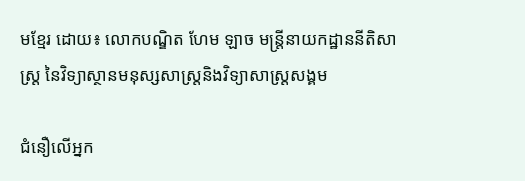មខ្មែរ ដោយ៖ លោកបណ្ឌិត ហែម ឡាច មន្ត្រីនាយកដ្ឋាននីតិសាស្រ្ត នៃវិទ្យាស្ថានមនុស្សសាស្រ្តនិងវិទ្យាសាស្រ្តសង្គម

ជំនឿលើអ្នក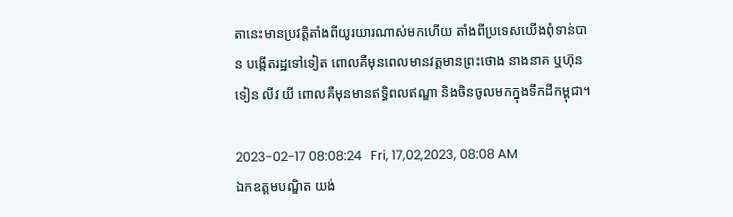តានេះមានប្រវត្តិតាំងពីយូរយារណាស់មកហើយ តាំងពីប្រទេសយើងពុំទាន់បាន បង្កើតរដ្ឋទៅទៀត ពោលគឺមុនពេលមានវត្តមានព្រះថោង នាងនាគ ឬហ៊ុន ទៀន លីវ យី ពោលគឺមុនមានឥទ្ធិពលឥណ្ឌា និងចិនចូលមកក្នុងទឹកដីកម្ពុជា។

2023-02-17 08:08:24   Fri, 17,02,2023, 08:08 AM
ឯកឧត្តមបណ្ឌិត យង់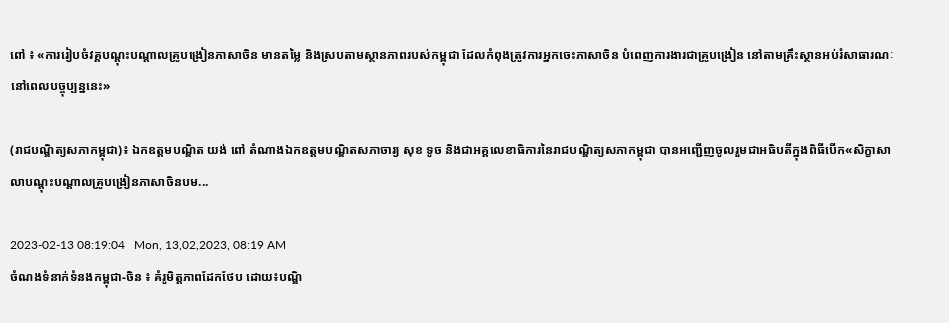ពៅ ៖ «ការរៀបចំវគ្គបណ្តុះបណ្តាលគ្រូបង្រៀនភាសាចិន មានតម្លៃ និងស្របតាមស្ថានភាពរបស់កម្ពុជា ដែលកំពុងត្រូវការអ្នកចេះភាសាចិន បំពេញការងារជាគ្រូបង្រៀន នៅតាមគ្រឹះស្ថានអប់រំសាធារណៈ នៅពេលបច្ចុប្បន្ននេះ»

(រាជបណ្ឌិត្យសភាកម្ពុជា)៖ ឯកឧត្តមបណ្ឌិត យង់ ពៅ តំណាងឯកឧត្ដមបណ្ឌិតសភាចារ្យ សុខ ទូច និងជាអគ្គលេខាធិការនៃរាជបណ្ឌិត្យសភាកម្ពុជា បានអញ្ជើញចូលរួមជាអធិបតីក្នុងពិធីបើក«សិក្ខាសាលាបណ្តុះបណ្តាលគ្រូបង្រៀនភាសាចិនបម...

2023-02-13 08:19:04   Mon, 13,02,2023, 08:19 AM
ចំណងទំនាក់ទំនងកម្ពុជា-ចិន ៖ គំរូមិត្តភាពដែកថែប ដោយ៖បណ្ឌិ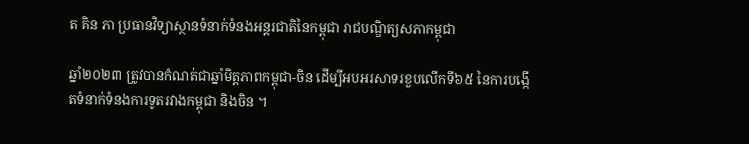ត គិន ភា ប្រធានវិទ្យាស្ថានទំនាក់ទំនងអន្តរជាតិនៃកម្ពុជា រាជបណ្ឌិត្យសភាកម្ពុជា

ឆ្នាំ២០២៣ ត្រូវបានកំណត់ជាឆ្នាំមិត្តភាពកម្ពុជា-ចិន ដើម្បីអបអរសាទរខួបលើកទី៦៥ នៃការបង្កើតទំនាក់ទំនងការទូតរវាងកម្ពុជា និងចិន ។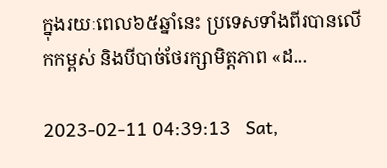ក្នុងរយៈពេល៦៥ឆ្នាំនេះ ប្រទេសទាំងពីរបានលើកកម្ពស់ និងបីបាច់ថែរក្សាមិត្តភាព «ដ...

2023-02-11 04:39:13   Sat,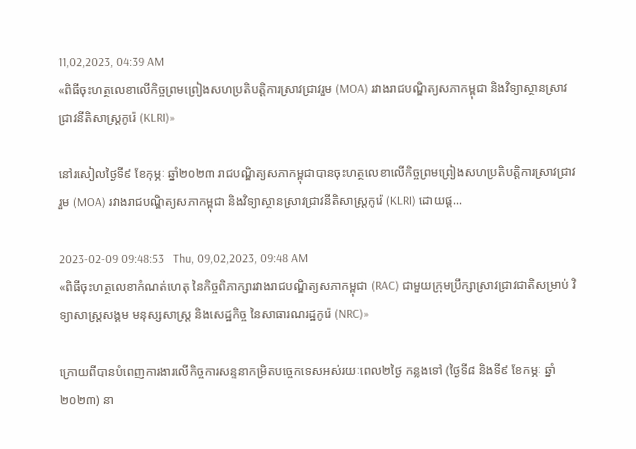11,02,2023, 04:39 AM
«ពិធីចុះហត្ថលេខាលើកិច្ចព្រមព្រៀងសហប្រតិបត្តិការស្រាវជ្រាវរួម (MOA) រវាងរាជបណ្ឌិត្យសភាកម្ពុជា និងវិទ្យាស្ថានស្រាវជ្រាវនីតិសាស្ត្រកូរ៉េ (KLRI)»

នៅរសៀលថ្ងៃទី៩ ខែកុម្ភៈ ឆ្នាំ២០២៣ រាជបណ្ឌិត្យសភាកម្ពុជាបានចុះហត្ថលេខាលើកិច្ចព្រមព្រៀងសហប្រតិបត្តិការស្រាវជ្រាវរួម (MOA) រវាងរាជបណ្ឌិត្យសភាកម្ពុជា និងវិទ្យាស្ថានស្រាវជ្រាវនីតិសាស្ត្រកូរ៉េ (KLRI) ដោយផ្ត...

2023-02-09 09:48:53   Thu, 09,02,2023, 09:48 AM
«ពិធីចុះហត្ថលេខាកំណត់ហេតុ នៃកិច្ចពិភាក្សារវាងរាជបណ្ឌិត្យសភាកម្ពុជា (RAC) ជាមួយក្រុមប្រឹក្សាស្រាវជ្រាវជាតិសម្រាប់ វិទ្យាសាស្ត្រសង្គម មនុស្សសាស្ត្រ និងសេដ្ឋកិច្ច នៃសាធារណរដ្ឋកូរ៉េ (NRC)»

ក្រោយពីបានបំពេញការងារលើកិច្ចការសន្ទនាកម្រិតបច្ចេកទេសអស់រយៈពេល២ថ្ងៃ កន្លងទៅ (ថ្ងៃទី៨ និងទី៩ ខែកម្ភៈ ឆ្នាំ២០២៣) នា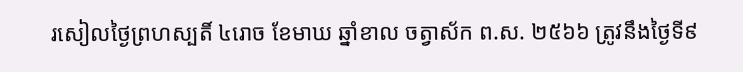រសៀលថ្ងៃព្រហស្បតិ៍ ៤រោច ខែមាឃ ឆ្នាំខាល ចត្វាស័ក ព.ស. ២៥៦៦ ត្រូវនឹងថ្ងៃទី៩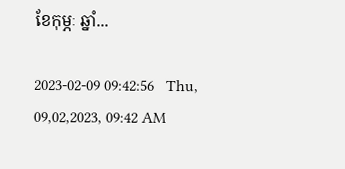ខែកុម្ភៈ ឆ្នាំ...

2023-02-09 09:42:56   Thu, 09,02,2023, 09:42 AM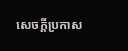សេចក្តីប្រកាស